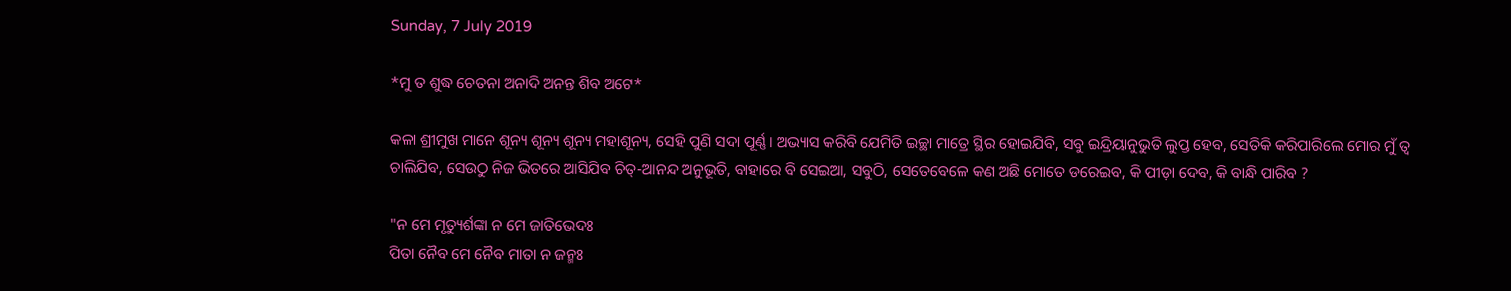Sunday, 7 July 2019

*ମୁ ତ ଶୁଦ୍ଧ ଚେତନା ଅନାଦି ଅନନ୍ତ ଶିବ ଅଟେ*

କଳା ଶ୍ରୀମୁଖ ମାନେ ଶୂନ୍ୟ ଶୂନ୍ୟ ଶୂନ୍ୟ ମହାଶୂନ୍ୟ, ସେହି ପୁଣି ସଦା ପୂର୍ଣ୍ଣ। ଅଭ୍ୟାସ କରିବି ଯେମିତି ଇଚ୍ଛା ମାତ୍ରେ ସ୍ଥିର ହୋଇଯିବି, ସବୁ ଇନ୍ଦ୍ରିୟାନୁଭୁତି ଲୁପ୍ତ ହେବ, ସେତିକି କରିପାରିଲେ ମୋର ମୁଁ ତ୍ୱ ଚାଲିଯିବ, ସେଉଠୁ ନିଜ ଭିତରେ ଆସିଯିବ ଚିତ୍-ଆନନ୍ଦ ଅନୁଭୂତି, ବାହାରେ ବି ସେଇଆ, ସବୁଠି, ସେତେବେଳେ କଣ ଅଛି ମୋତେ ଡରେଇବ, କି ପୀଡ଼ା ଦେବ, କି ବାନ୍ଧି ପାରିବ ?

"ନ ମେ ମୃତ୍ୟୁର୍ଶଙ୍କା ନ ମେ ଜାତିଭେଦଃ
ପିତା ନୈବ ମେ ନୈବ ମାତା ନ ଜନ୍ମଃ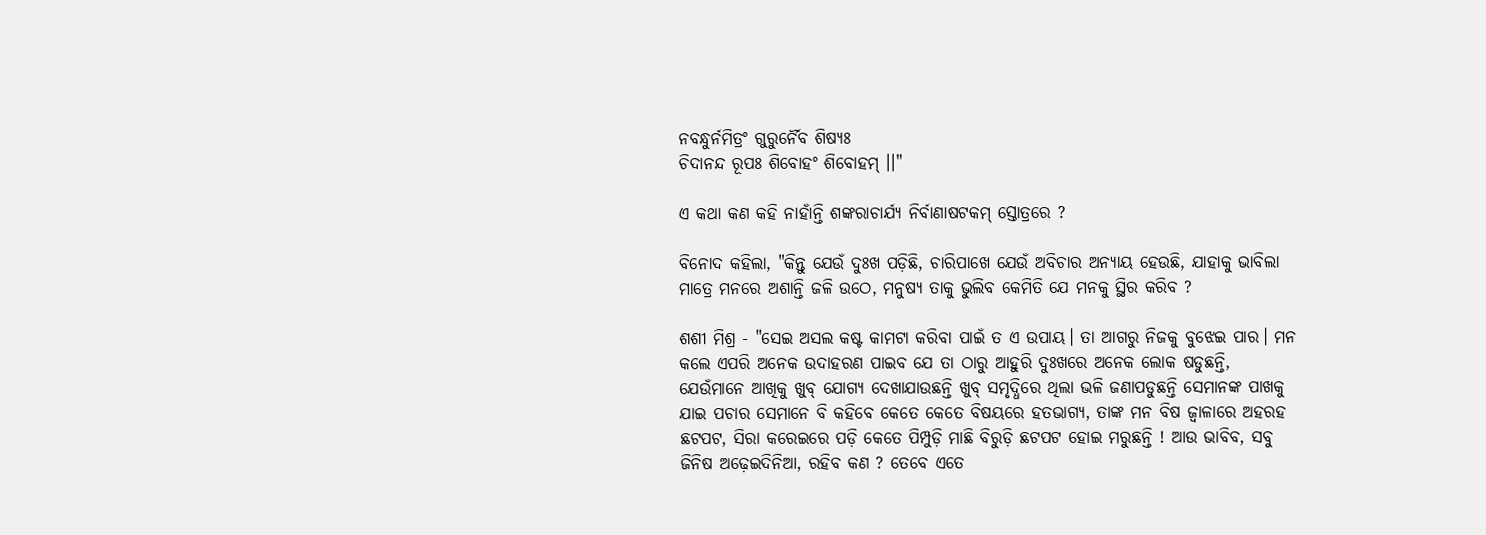ନବନ୍ଧୁର୍ନମିତ୍ରଂ ଗୁରୁର୍ନୈବ ଶିଷ୍ୟଃ
ଚିଦାନନ୍ଦ ରୂପଃ ଶିବୋହଂ ଶିବୋହମ୍ ।।"

ଏ କଥା କଣ କହି ନାହାଁନ୍ତି ଶଙ୍କରାଚାର୍ଯ୍ୟ ନିର୍ବାଣାଷଟକମ୍ ସ୍ତୋତ୍ରରେ ?

ବିନୋଦ କହିଲା, "କିନ୍ତୁ ଯେଉଁ ଦୁଃଖ ପଡ଼ିଛି, ଚାରିପାଖେ ଯେଉଁ ଅବିଚାର ଅନ୍ୟାୟ ହେଉଛି, ଯାହାକୁ ଭାବିଲା ମାତ୍ରେ ମନରେ ଅଶାନ୍ତି ଜଳି ଉଠେ, ମନୁଷ୍ୟ ତାକୁ ଭୁଲିବ କେମିତି ଯେ ମନକୁ ସ୍ଥିର କରିବ ?

ଶଶୀ ମିଶ୍ର - "ସେଇ ଅସଲ କଷ୍ଟ କାମଟା କରିବା ପାଇଁ ତ ଏ ଉପାୟ। ତା ଆଗରୁ ନିଜକୁ ବୁଝେଇ ପାର। ମନ କଲେ ଏପରି ଅନେକ ଉଦାହରଣ ପାଇବ ଯେ ତା ଠାରୁ ଆହୁରି ଦୁଃଖରେ ଅନେକ ଲୋକ ଷଡୁଛନ୍ତି, ଯେଉଁମାନେ ଆଖିକୁ ଖୁବ୍ ଯୋଗ୍ୟ ଦେଖାଯାଉଛନ୍ତି ଖୁବ୍ ସମୃଦ୍ଧିରେ ଥିଲା ଭଳି ଜଣାପଡୁଛନ୍ତି ସେମାନଙ୍କ ପାଖକୁ ଯାଇ ପଚାର ସେମାନେ ବି କହିବେ କେତେ କେତେ ବିଷୟରେ ହତଭାଗ୍ୟ, ତାଙ୍କ ମନ ବିଷ ଜ୍ୱାଳାରେ ଅହରହ ଛଟପଟ, ସିରା କରେଇରେ ପଡ଼ି କେତେ ପିମ୍ପୁଡ଼ି ମାଛି ବିରୁଡ଼ି ଛଟପଟ ହୋଇ ମରୁଛନ୍ତି ! ଆଉ ଭାବିବ, ସବୁ ଜିନିଷ ଅଢ଼େଇଦିନିଆ, ରହିବ କଣ ? ତେବେ ଏତେ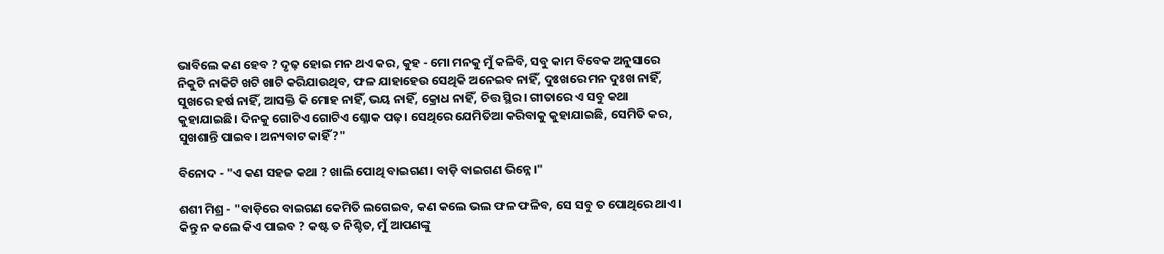ଭାବିଲେ କଣ ହେବ ? ଦୃଢ଼ ହୋଇ ମନ ଥଏ କର, କୁହ - ମୋ ମନକୁ ମୁଁ କଳିବି, ସବୁ କାମ ବିବେକ ଅନୁସାରେ ନିକୁଟି ନାକିଟି ଖଟି ଖାଟି କରିଯାଉଥିବ, ଫଳ ଯାହାହେଉ ସେଥିକି ଅନେଇବ ନାହିଁ, ଦୁଃଖରେ ମନ ଦୁଃଖ ନାହିଁ, ସୁଖରେ ହର୍ଷ ନାହିଁ, ଆସକ୍ତି କି ମୋହ ନାହିଁ, ଭୟ ନାହିଁ, କ୍ରୋଧ ନାହିଁ, ଚିତ୍ତ ସ୍ଥିର। ଗୀତାରେ ଏ ସବୁ କଥା କୁହାଯାଇଛି। ଦିନକୁ ଗୋଟିଏ ଗୋଟିଏ ଶ୍ଳୋକ ପଢ଼। ସେଥିରେ ଯେମିତିଆ କରିବାକୁ କୁହାଯାଇଛି, ସେମିତି କର, ସୁଖଶାନ୍ତି ପାଇବ। ଅନ୍ୟବାଟ କାହିଁ ?"

ବିନୋଦ - "ଏ କଣ ସହଜ କଥା ? ଖାଲି ପୋଥି ବାଇଗଣ। ବାଡ଼ି ବାଇଗଣ ଭିନ୍ନେ।"

ଶଶୀ ମିଶ୍ର - "ବାଡ଼ିରେ ବାଇଗଣ କେମିତି ଲଗେଇବ, କଣ କଲେ ଭଲ ଫଳ ଫଳିବ, ସେ ସବୁ ତ ପୋଥିରେ ଥାଏ। କିନ୍ତୁ ନ କଲେ କିଏ ପାଇବ ? କଷ୍ଟ ତ ନିଶ୍ଚିତ, ମୁଁ ଆପଣଙ୍କୁ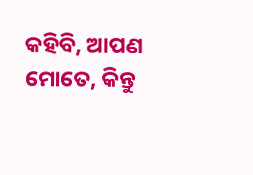କହିବି, ଆପଣ ମୋତେ, କିନ୍ତୁ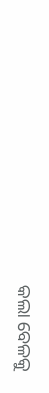କଲା ବେଳକୁ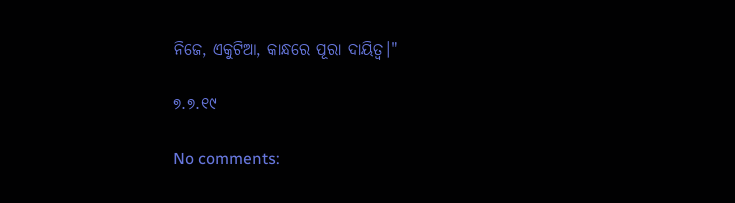ନିଜେ, ଏକୁଟିଆ, କାନ୍ଧରେ ପୂରା ଦାୟିତ୍ୱ।"

୭.୭.୧୯

No comments: